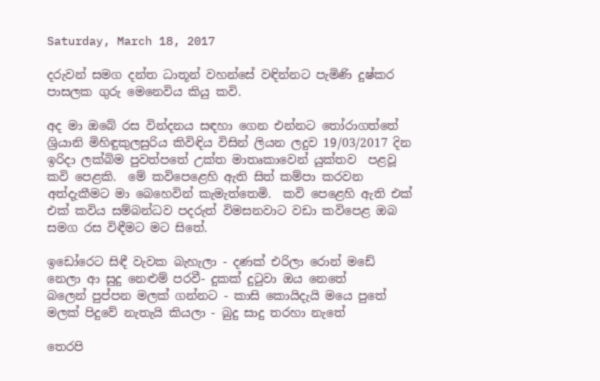Saturday, March 18, 2017

දරුවන් සමග දන්ත ධාතූන් වහන්සේ වඳින්නට පැමිණි දුෂ්කර පාසලක ගුරු මෙනෙවිය කියු කවි.

අද මා ඔබේ රස වින්දනය සඳහා ගෙන එන්නට තෝරාගත්තේ ශ්‍රියානි මිහිඳුකුලසුරිය කිවිඳිය විසින් ලියන ලදුව 19/03/2017 දින ඉරිදා ලක්බිම පුවත්පතේ උක්ත මාතෘකාවෙන් යුක්තව  පළවූ කවි පෙළකි.  මේ කවිපෙළෙහි ඇති සිත් කම්පා කරවන අත්දැකීමට මා බෙහෙවින් කැමැත්තෙමි.  කවි පෙළෙහි ඇති එක් එක් කවිය සම්බන්ධව පදරුත් විමසනවාට වඩා කවිපෙළ ඔබ සමග රස විඳීමට මට සිතේ.

ඉඩෝරෙට සිඳී වැවක බැහැලා - දණක් එරිලා රොන් මඩේ
නෙලා ආ සුදු නෙළුම් පරවී- දුකක් දුටුවා ඔය නෙතේ
බලෙන් පුප්පන මලක් ගන්නට - කාසි කොයිදැයි මයෙ පුතේ
මලක් පිදුවේ නැතැයි කියලා - බුදු සාදු තරහා නැතේ

තෙරපි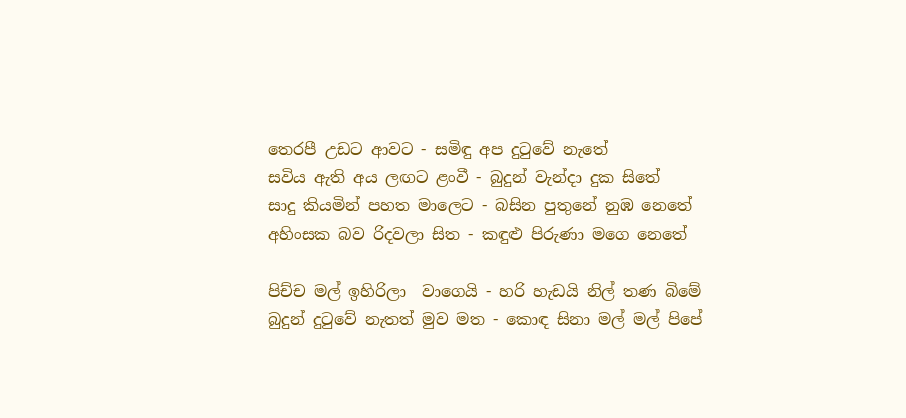තෙරපී උඩට ආවට - සමිඳු අප දුටුවේ නැතේ
සවිය ඇති අය ලඟට ළංවී - බුදුන් වැන්දා දුක සිතේ
සාදු කියමින් පහත මාලෙට - බසින පුතුනේ නුඹ නෙතේ
අහිංසක බව රිදවලා සිත - කඳුළු පිරුණා මගෙ නෙතේ

පිච්ච මල් ඉහිරිලා  වාගෙයි - හරි හැඩයි නිල් තණ බිමේ
බුදුන් දුටුවේ නැතත් මුව මත - කොඳ සිනා මල් මල් පිපේ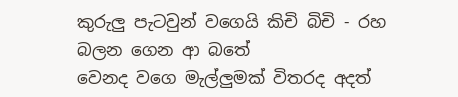කුරුලු පැටවුන් වගෙයි කිචි බිචි - රහ බලන ගෙන ආ බතේ
වෙනද වගෙ මැල්ලුමක් විතරද අදත්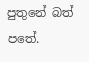පුතුනේ බත් පතේ.